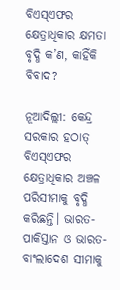ବିଏସ୍‌ଏଫର କ୍ଷେତ୍ରାଧିକାର କ୍ଷମତା ବୃଦ୍ଧି କ’ଣ, କାହିଁକି ବିବାଦ?

ନୂଆଦିଲ୍ଲୀ: କେନ୍ଦ୍ର ସରକାର ହଠାତ୍‌ ବିଏସ୍‌ଏଫର କ୍ଷେତ୍ରାଧିକାର ଅଞ୍ଚଳ ପରିସୀମାକୁ ବୃଦ୍ଧି କରିଛନ୍ତି। ଭାରତ-ପାକିସ୍ତାନ ଓ ଭାରତ-ବାଂଲାଦେଶ ସୀମାକୁ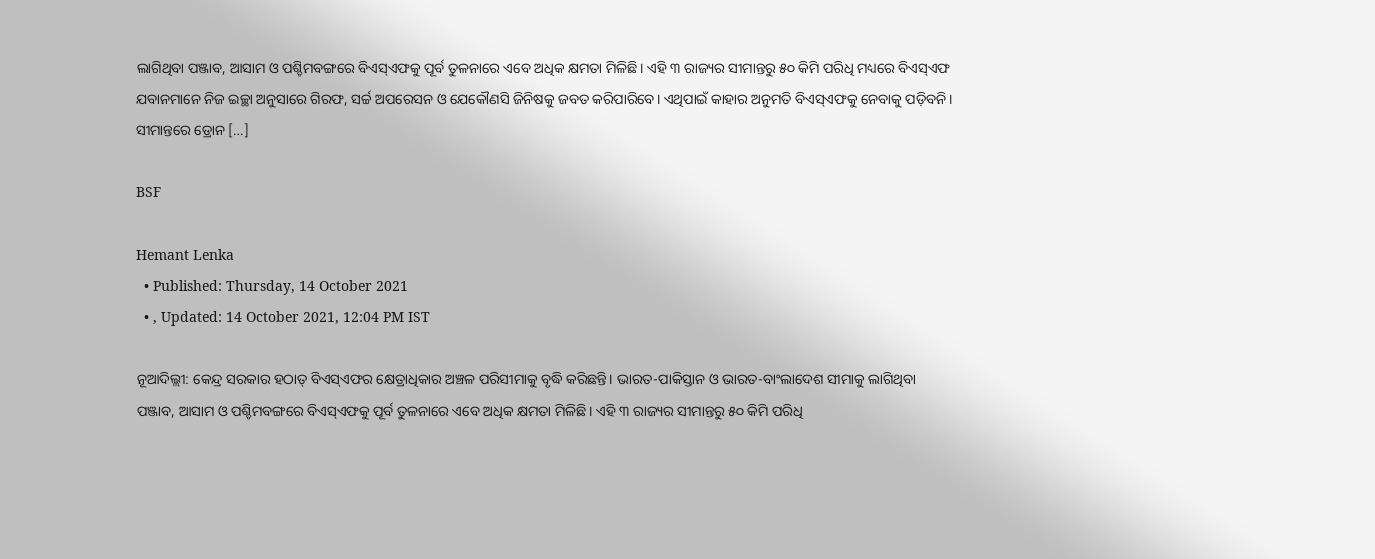ଲାଗିଥିବା ପଞ୍ଜାବ, ଆସାମ ଓ ପଶ୍ଚିମବଙ୍ଗରେ ବିଏସ୍‌ଏଫକୁ ପୂର୍ବ ତୁଳନାରେ ଏବେ ଅଧିକ କ୍ଷମତା ମିଳିଛି। ଏହି ୩ ରାଜ୍ୟର ସୀମାନ୍ତରୁ ୫୦ କିମି ପରିଧି ମଧ୍ୟରେ ବିଏସ୍‌ଏଫ ଯବାନମାନେ ନିଜ ଇଚ୍ଛା ଅନୁସାରେ ଗିରଫ, ସର୍ଚ୍ଚ ଅପରେସନ ଓ ଯେକୌଣସି ଜିନିଷକୁ ଜବତ କରିପାରିବେ। ଏଥିପାଇଁ କାହାର ଅନୁମତି ବିଏସ୍‌ଏଫକୁ ନେବାକୁ ପଡ଼ିବନି। ସୀମାନ୍ତରେ ଡ୍ରୋନ […]

BSF

Hemant Lenka
  • Published: Thursday, 14 October 2021
  • , Updated: 14 October 2021, 12:04 PM IST

ନୂଆଦିଲ୍ଲୀ: କେନ୍ଦ୍ର ସରକାର ହଠାତ୍‌ ବିଏସ୍‌ଏଫର କ୍ଷେତ୍ରାଧିକାର ଅଞ୍ଚଳ ପରିସୀମାକୁ ବୃଦ୍ଧି କରିଛନ୍ତି। ଭାରତ-ପାକିସ୍ତାନ ଓ ଭାରତ-ବାଂଲାଦେଶ ସୀମାକୁ ଲାଗିଥିବା ପଞ୍ଜାବ, ଆସାମ ଓ ପଶ୍ଚିମବଙ୍ଗରେ ବିଏସ୍‌ଏଫକୁ ପୂର୍ବ ତୁଳନାରେ ଏବେ ଅଧିକ କ୍ଷମତା ମିଳିଛି। ଏହି ୩ ରାଜ୍ୟର ସୀମାନ୍ତରୁ ୫୦ କିମି ପରିଧି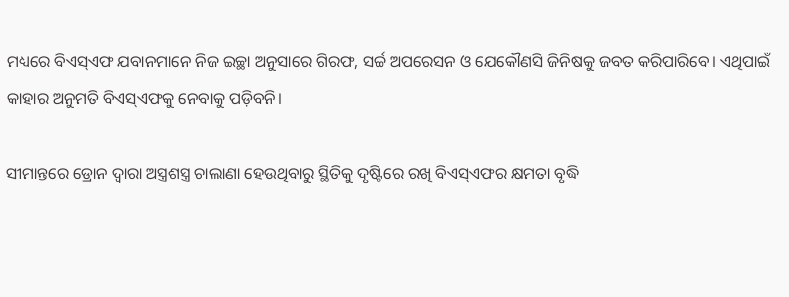ମଧ୍ୟରେ ବିଏସ୍‌ଏଫ ଯବାନମାନେ ନିଜ ଇଚ୍ଛା ଅନୁସାରେ ଗିରଫ, ସର୍ଚ୍ଚ ଅପରେସନ ଓ ଯେକୌଣସି ଜିନିଷକୁ ଜବତ କରିପାରିବେ। ଏଥିପାଇଁ କାହାର ଅନୁମତି ବିଏସ୍‌ଏଫକୁ ନେବାକୁ ପଡ଼ିବନି।

ସୀମାନ୍ତରେ ଡ୍ରୋନ ଦ୍ୱାରା ଅସ୍ତ୍ରଶସ୍ତ୍ର ଚାଲାଣା ହେଉଥିବାରୁ ସ୍ଥିତିକୁ ଦୃଷ୍ଟିରେ ରଖି ବିଏସ୍‌ଏଫର କ୍ଷମତା ବୃଦ୍ଧି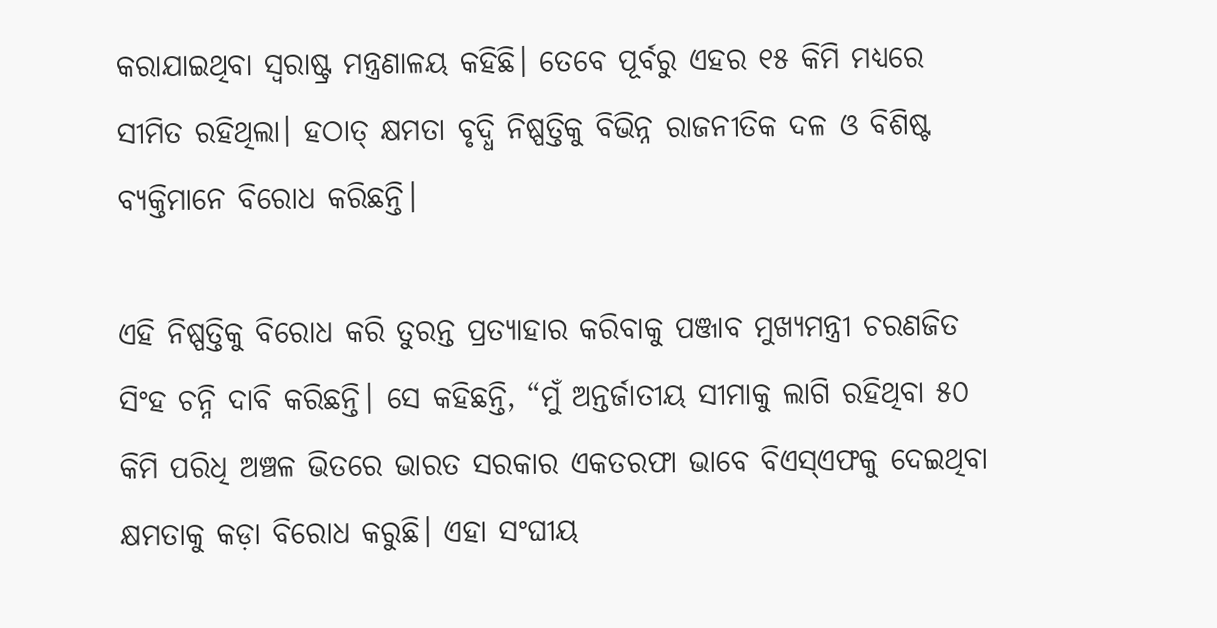କରାଯାଇଥିବା ସ୍ୱରାଷ୍ଟ୍ର ମନ୍ତ୍ରଣାଳୟ କହିଛି। ତେବେ ପୂର୍ବରୁ ଏହର ୧୫ କିମି ମଧ୍ୟରେ ସୀମିତ ରହିଥିଲା। ହଠାତ୍‌ କ୍ଷମତା ବୃଦ୍ଧି ନିଷ୍ପତ୍ତିକୁ ବିଭିନ୍ନ ରାଜନୀତିକ ଦଳ ଓ ବିଶିଷ୍ଟ ବ୍ୟକ୍ତିମାନେ ବିରୋଧ କରିଛନ୍ତି।

ଏହି ନିଷ୍ପତ୍ତିକୁ ବିରୋଧ କରି ତୁରନ୍ତ ପ୍ରତ୍ୟାହାର କରିବାକୁ ପଞ୍ଜାବ ମୁଖ୍ୟମନ୍ତ୍ରୀ ଚରଣଜିତ ସିଂହ ଚନ୍ନି ଦାବି କରିଛନ୍ତି। ସେ କହିଛନ୍ତି, “ମୁଁ ଅନ୍ତର୍ଜାତୀୟ ସୀମାକୁ ଲାଗି ରହିଥିବା ୫୦ କିମି ପରିଧି ଅଞ୍ଚଳ ଭିତରେ ଭାରତ ସରକାର ଏକତରଫା ଭାବେ ବିଏସ୍‌ଏଫକୁ ଦେଇଥିବା କ୍ଷମତାକୁ କଡ଼ା ବିରୋଧ କରୁଛି। ଏହା ସଂଘୀୟ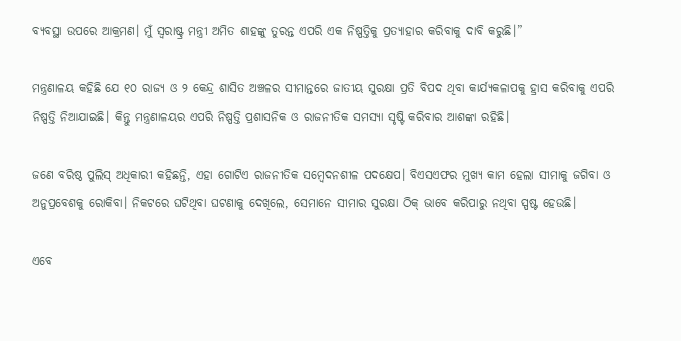ବ୍ୟବସ୍ଥା ଉପରେ ଆକ୍ରମଣ। ମୁଁ ସ୍ୱରାଷ୍ଟ୍ର ମନ୍ତ୍ରୀ ଅମିତ ଶାହଙ୍କୁ ତୁରନ୍ତ ଏପରି ଏକ ନିଷ୍ପତ୍ତିକୁ ପ୍ରତ୍ୟାହାର କରିବାକୁ ଦାବି କରୁଛି।”

ମନ୍ତ୍ରଣାଳୟ କହିଛି ଯେ ୧୦ ରାଜ୍ୟ ଓ ୨ କେନ୍ଦ୍ର ଶାସିତ ଅଞ୍ଚଳର ସୀମାନ୍ତରେ ଜାତୀୟ ସୁରକ୍ଷା ପ୍ରତି ବିପଦ ଥିବା କାର୍ଯ୍ୟକଳାପକୁ ହ୍ରାସ କରିବାକୁ ଏପରି ନିଷ୍ପତ୍ତି ନିଆଯାଇଛି। କିନ୍ତୁ ମନ୍ତ୍ରଣାଳୟର ଏପରି ନିଷ୍ପତ୍ତି ପ୍ରଶାସନିକ ଓ ରାଜନୀତିକ ସମସ୍ୟା ସୃଷ୍ଟି କରିବାର ଆଶଙ୍କା ରହିଛି।

ଜଣେ ବରିଷ୍ଠ ପୁଲିସ୍‌ ଅଧିକାରୀ କହିଛନ୍ତି, ଏହା ଗୋଟିଏ ରାଜନୀତିକ ସମ୍ବେଦନଶୀଳ ପଦକ୍ଷେପ। ବିଏସଏଫର ମୁଖ୍ୟ କାମ ହେଲା ସୀମାକୁ ଜଗିବା ଓ ଅନୁପ୍ରବେଶକୁ ରୋକିବା। ନିକଟରେ ଘଟିଥିବା ଘଟଣାକୁ ଦେଖିଲେ, ସେମାନେ ସୀମାର ସୁରକ୍ଷା ଠିକ୍‌ ଭାବେ କରିପାରୁ ନଥିବା ସ୍ପଷ୍ଟ ହେଉଛି।

ଏବେ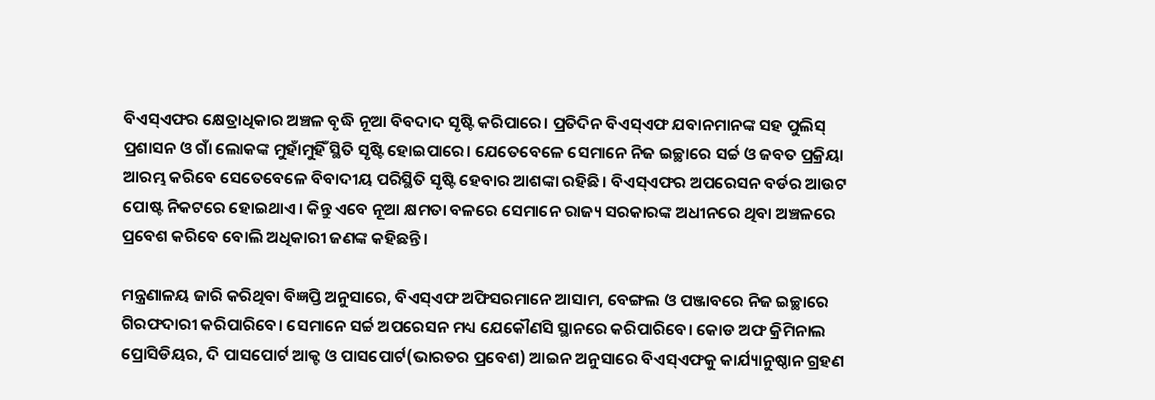ବିଏସ୍‌ଏଫର କ୍ଷେତ୍ରାଧିକାର ଅଞ୍ଚଳ ବୃଦ୍ଧି ନୂଆ ବିବଦାଦ ସୃଷ୍ଟି କରିପାରେ। ପ୍ରତିଦିନ ବିଏସ୍‌ଏଫ ଯବାନମାନଙ୍କ ସହ ପୁଲିସ୍‌ ପ୍ରଶାସନ ଓ ଗାଁ ଲୋକଙ୍କ ମୁହାଁମୁହିଁ ସ୍ଥିତି ସୃଷ୍ଟି ହୋଇପାରେ। ଯେତେବେଳେ ସେମାନେ ନିଜ ଇଚ୍ଛାରେ ସର୍ଚ୍ଚ ଓ ଜବତ ପ୍ରକ୍ରିୟା ଆରମ୍ଭ କରିବେ ସେତେବେଳେ ବିବାଦୀୟ ପରିସ୍ଥିତି ସୃଷ୍ଟି ହେବାର ଆଶଙ୍କା ରହିଛି। ବିଏସ୍‌ଏଫର ଅପରେସନ ବର୍ଡର ଆଉଟ ପୋଷ୍ଟ ନିକଟରେ ହୋଇଥାଏ। କିନ୍ତୁ ଏବେ ନୂଆ କ୍ଷମତା ବଳରେ ସେମାନେ ରାଜ୍ୟ ସରକାରଙ୍କ ଅଧୀନରେ ଥିବା ଅଞ୍ଚଳରେ ପ୍ରବେଶ କରିବେ ବୋଲି ଅଧିକାରୀ ଜଣଙ୍କ କହିଛନ୍ତି।

ମନ୍ତ୍ରଣାଳୟ ଜାରି କରିଥିବା ବିଜ୍ଞପ୍ତି ଅନୁସାରେ, ବିଏସ୍‌ଏଫ ଅଫିସରମାନେ ଆସାମ, ବେଙ୍ଗଲ ଓ ପଞ୍ଜାବରେ ନିଜ ଇଚ୍ଛାରେ ଗିରଫଦାରୀ କରିପାରିବେ। ସେମାନେ ସର୍ଚ୍ଚ ଅପରେସନ ମଧ୍ୟ ଯେକୌଣସି ସ୍ଥାନରେ କରିପାରିବେ। କୋଡ ଅଫ କ୍ରିମିନାଲ ପ୍ରୋସିଡିୟର, ଦି ପାସପୋର୍ଟ ଆକ୍ଟ ଓ ପାସପୋର୍ଟ(ଭାରତର ପ୍ରବେଶ) ଆଇନ ଅନୁସାରେ ବିଏସ୍‌ଏଫକୁ କାର୍ଯ୍ୟାନୁଷ୍ଠାନ ଗ୍ରହଣ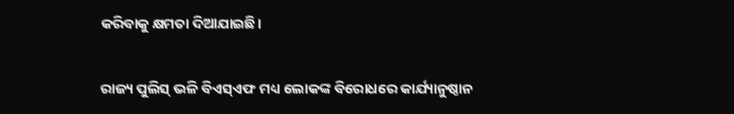କରିବାକୁ କ୍ଷମତା ଦିଆଯାଇଛି।

ରାଜ୍ୟ ପୁଲିସ୍‌ ଭଳି ବିଏସ୍‌ଏଫ ମଧ୍ୟ ଲୋକଙ୍କ ବିରୋଧରେ କାର୍ଯ୍ୟାନୁଷ୍ଠାନ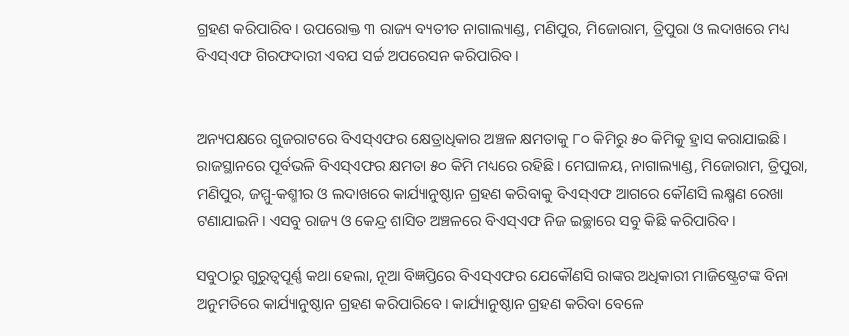ଗ୍ରହଣ କରିପାରିବ। ଉପରୋକ୍ତ ୩ ରାଜ୍ୟ ବ୍ୟତୀତ ନାଗାଲ୍ୟାଣ୍ଡ, ମଣିପୁର, ମିଜୋରାମ, ତ୍ରିପୁରା ଓ ଲଦାଖରେ ମଧ୍ୟ ବିଏସ୍‌ଏଫ ଗିରଫଦାରୀ ଏବଯ ସର୍ଚ୍ଚ ଅପରେସନ କରିପାରିବ।


ଅନ୍ୟପକ୍ଷରେ ଗୁଜରାଟରେ ବିଏସ୍‌ଏଫର କ୍ଷେତ୍ରାଧିକାର ଅଞ୍ଚଳ କ୍ଷମତାକୁ ୮୦ କିମିରୁ ୫୦ କିମିକୁ ହ୍ରାସ କରାଯାଇଛି। ରାଜସ୍ଥାନରେ ପୂର୍ବଭଳି ବିଏସ୍‌ଏଫର କ୍ଷମତା ୫୦ କିମି ମଧ୍ୟରେ ରହିଛି। ମେଘାଳୟ, ନାଗାଲ୍ୟାଣ୍ଡ, ମିଜୋରାମ, ତ୍ରିପୁରା, ମଣିପୁର, ଜମ୍ମୁ-କଶ୍ମୀର ଓ ଲଦାଖରେ କାର୍ଯ୍ୟାନୁଷ୍ଠାନ ଗ୍ରହଣ କରିବାକୁ ବିଏସ୍ଏଫ ଆଗରେ କୌଣସି ଲକ୍ଷ୍ମଣ ରେଖା ଟଣାଯାଇନି। ଏସବୁ ରାଜ୍ୟ ଓ କେନ୍ଦ୍ର ଶାସିତ ଅଞ୍ଚଳରେ ବିଏସ୍ଏଫ ନିଜ ଇଚ୍ଛାରେ ସବୁ କିଛି କରିପାରିବ।

ସବୁଠାରୁ ଗୁରୁତ୍ୱପୂର୍ଣ୍ଣ କଥା ହେଲା, ନୂଆ ବିଜ୍ଞପ୍ତିରେ ବିଏସ୍ଏଫର ଯେକୌଣସି ରାଙ୍କର ଅଧିକାରୀ ମାଜିଷ୍ଟ୍ରେଟଙ୍କ ବିନା ଅନୁମତିରେ କାର୍ଯ୍ୟାନୁଷ୍ଠାନ ଗ୍ରହଣ କରିପାରିବେ। କାର୍ଯ୍ୟାନୁଷ୍ଠାନ ଗ୍ରହଣ କରିବା ବେଳେ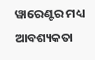ୱାରେଣ୍ଟର ମଧ୍ୟ ଆବଶ୍ୟକତା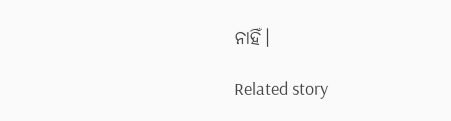ନାହିଁ।

Related story